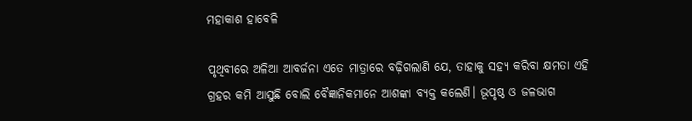ମହାକାଶ ହାବେଳି

ପୃଥିବୀରେ ଅଳିଆ ଆବର୍ଜନା ଏତେ ମାତ୍ରାରେ ବଢ଼ିଗଲାଣି ଯେ, ତାହାକୁ ସହ୍ୟ କରିବା କ୍ଷମତା ଏହି ଗ୍ରହର କମି ଆସୁଛି ବୋଲି ବୈଜ୍ଞାନିକମାନେ ଆଶଙ୍କା ବ୍ୟକ୍ତ କଲେଣି। ଭୂପୃଷ୍ଠ ଓ ଜଳଭାଗ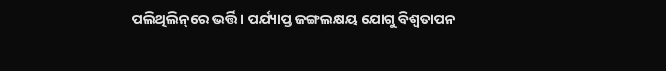ପଲିଥିଲିନ୍‌ରେ ଭର୍ତ୍ତି। ପର୍ଯ୍ୟାପ୍ତ ଜଙ୍ଗଲକ୍ଷୟ ଯୋଗୁ ବିଶ୍ୱତାପନ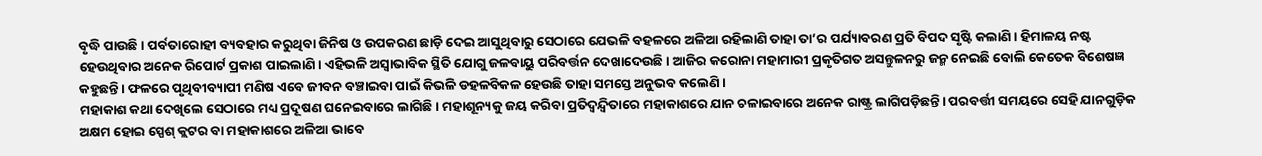ବୃଦ୍ଧି ପାଉଛି। ପର୍ବତାରୋହୀ ବ୍ୟବହାର କରୁଥିବା ଜିନିଷ ଓ ଉପକରଣ ଛାଡ଼ି ଦେଇ ଆସୁଥିବାରୁ ସେଠାରେ ଯେଭଳି ବହଳରେ ଅଳିଆ ରହିଲାଣି ତାହା ତା’ର ପର୍ଯ୍ୟାବରଣ ପ୍ରତି ବିପଦ ସୃଷ୍ଟି କଲାଣି। ହିମାଳୟ ନଷ୍ଟ ହେଉଥିବାର ଅନେକ ରିପୋର୍ଟ ପ୍ରକାଶ ପାଇଲାଣି। ଏହିଭଳି ଅସ୍ବାଭାବିକ ସ୍ଥିତି ଯୋଗୁ ଜଳବାୟୁ ପରିବର୍ତ୍ତନ ଦେଖାଦେଉଛି। ଆଜିର କରୋନା ମହାମାରୀ ପ୍ରକୃତିଗତ ଅସନ୍ତୁଳନରୁ ଜନ୍ମ ନେଇଛି ବୋଲି କେତେକ ବିଶେଷଜ୍ଞ କହୁଛନ୍ତି। ଫଳରେ ପୃଥିବୀବ୍ୟାପୀ ମଣିଷ ଏବେ ଜୀବନ ବଞ୍ଚାଇବା ପାଇଁ କିଭଳି ଡହଳବିକଳ ହେଉଛି ତାହା ସମସ୍ତେ ଅନୁଭବ କଲେଣି।
ମହାକାଶ କଥା ଦେଖିଲେ ସେଠାରେ ମଧ୍ୟ ପ୍ରଦୂଷଣ ଘନେଇବାରେ ଲାଗିଛି। ମହାଶୂନ୍ୟକୁ ଜୟ କରିବା ପ୍ରତିଦ୍ୱନ୍ଦ୍ୱିତାରେ ମହାକାଶରେ ଯାନ ଚଳାଇବାରେ ଅନେକ ରାଷ୍ଟ୍ର ଲାଗିପଡ଼ିଛନ୍ତି। ପରବର୍ତ୍ତୀ ସମୟରେ ସେହି ଯାନଗୁଡ଼ିକ ଅକ୍ଷମ ହୋଇ ସ୍ପେଶ୍‌ କ୍ଲଟର ବା ମହାକାଶରେ ଅଳିଆ ଭାବେ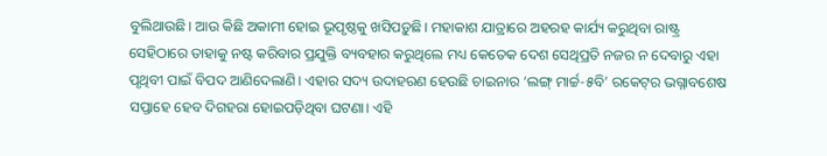ବୁଲିଥାଉଛି। ଆଉ କିଛି ଅକାମୀ ହୋଇ ଭୂପୃଷ୍ଠକୁ ଖସିପଡ଼ୁଛି। ମହାକାଶ ଯାତ୍ରାରେ ଅହରହ କାର୍ଯ୍ୟ କରୁଥିବା ରାଷ୍ଟ୍ର ସେହିଠାରେ ତାହାକୁ ନଷ୍ଟ କରିବାର ପ୍ରଯୁକ୍ତି ବ୍ୟବହାର କରୁଥିଲେ ମଧ୍ୟ କେତେକ ଦେଶ ସେଥିପ୍ରତି ନଜର ନ ଦେବାରୁ ଏହା ପୃଥିବୀ ପାଇଁ ବିପଦ ଆଣିଦେଲାଣି। ଏହାର ସଦ୍ୟ ଉଦାହରଣ ହେଉଛି ଚାଇନାର ‘ଲଙ୍ଗ୍‌ ମାର୍ଚ୍ଚ-୫ବି’ ରକେଟ୍‌ର ଭଗ୍ନାବଶେଷ ସପ୍ତାହେ ହେବ ଦିଗହରା ହୋଇପଡ଼ିଥିବା ଘଟଣା। ଏହି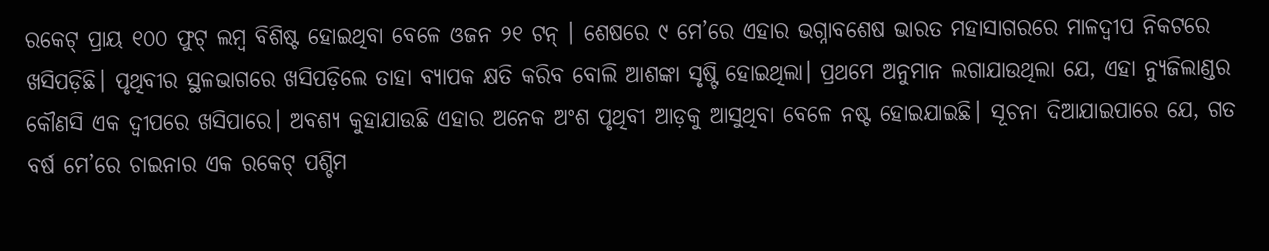ରକେଟ୍‌ ପ୍ରାୟ ୧୦୦ ଫୁଟ୍‌ ଲମ୍ବ ବିଶିଷ୍ଟ ହୋଇଥିବା ବେଳେ ଓଜନ ୨୧ ଟନ୍‌ । ଶେଷରେ ୯ ମେ’ରେ ଏହାର ଭଗ୍ନାବଶେଷ ଭାରତ ମହାସାଗରରେ ମାଳଦ୍ୱୀପ ନିକଟରେ ଖସିପଡ଼ିଛି। ପୃଥିବୀର ସ୍ଥଳଭାଗରେ ଖସିପଡ଼ିଲେ ତାହା ବ୍ୟାପକ କ୍ଷତି କରିବ ବୋଲି ଆଶଙ୍କା ସୃଷ୍ଟି ହୋଇଥିଲା। ପ୍ରଥମେ ଅନୁମାନ ଲଗାଯାଉଥିଲା ଯେ, ଏହା ନ୍ୟୁଜିଲାଣ୍ଡର କୌଣସି ଏକ ଦ୍ୱୀପରେ ଖସିପାରେ। ଅବଶ୍ୟ କୁହାଯାଉଛି ଏହାର ଅନେକ ଅଂଶ ପୃଥିବୀ ଆଡ଼କୁ ଆସୁଥିବା ବେଳେ ନଷ୍ଟ ହୋଇଯାଇଛି। ସୂଚନା ଦିଆଯାଇପାରେ ଯେ, ଗତ ବର୍ଷ ମେ’ରେ ଚାଇନାର ଏକ ରକେଟ୍‌ ପଶ୍ଚିମ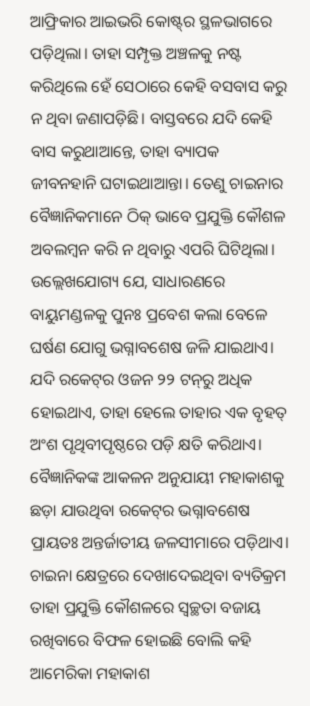ଆଫ୍ରିକାର ଆଇଭରି କୋଷ୍ଟ୍‌ର ସ୍ଥଳଭାଗରେ ପଡ଼ିଥିଲା। ତାହା ସମ୍ପୃକ୍ତ ଅଞ୍ଚଳକୁ ନଷ୍ଟ କରିଥିଲେ ହେଁ ସେଠାରେ କେହି ବସବାସ କରୁ ନ ଥିବା ଜଣାପଡ଼ିଛି। ବାସ୍ତବରେ ଯଦି କେହି ବାସ କରୁଥାଆନ୍ତେ, ତାହା ବ୍ୟାପକ ଜୀବନହାନି ଘଟାଇଥାଆନ୍ତା। ତେଣୁ ଚାଇନାର ବୈଜ୍ଞାନିକମାନେ ଠିକ୍‌ ଭାବେ ପ୍ରଯୁକ୍ତି କୌଶଳ ଅବଲମ୍ବନ କରି ନ ଥିବାରୁ ଏପରି ଘିଟିଥିଲା। ଉଲ୍ଲେଖଯୋଗ୍ୟ ଯେ, ସାଧାରଣରେ ବାୟୁମଣ୍ଡଳକୁ ପୁନଃ ପ୍ରବେଶ କଲା ବେଳେ ଘର୍ଷଣ ଯୋଗୁ ଭଗ୍ନାବଶେଷ ଜଳି ଯାଇଥାଏ। ଯଦି ରକେଟ୍‌ର ଓଜନ ୨୨ ଟନ୍‌ରୁ ଅଧିକ ହୋଇଥାଏ, ତାହା ହେଲେ ତାହାର ଏକ ବୃହତ୍‌ ଅଂଶ ପୃଥିବୀପୃଷ୍ଠରେ ପଡ଼ି କ୍ଷତି କରିଥାଏ। ବୈଜ୍ଞାନିକଙ୍କ ଆକଳନ ଅନୁଯାୟୀ ମହାକାଶକୁ ଛଡ଼ା ଯାଉଥିବା ରକେଟ୍‌ର ଭଗ୍ନାବଶେଷ ପ୍ରାୟତଃ ଅନ୍ତର୍ଜାତୀୟ ଜଳସୀମାରେ ପଡ଼ିଥାଏ। ଚାଇନା କ୍ଷେତ୍ରରେ ଦେଖାଦେଇଥିବା ବ୍ୟତିକ୍ରମ ତାହା ପ୍ରଯୁକ୍ତି କୌଶଳରେ ସ୍ବଚ୍ଛତା ବଜାୟ ରଖିବାରେ ବିଫଳ ହୋଇଛି ବୋଲି କହି ଆମେରିକା ମହାକାଶ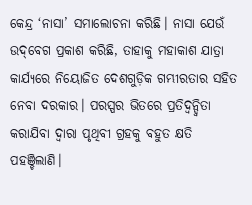କେନ୍ଦ୍ର ‘ନାସା’ ସମାଲୋଚନା କରିଛି। ନାସା ଯେଉଁ ଉଦ୍‌ବେଗ ପ୍ରକାଶ କରିଛି, ତାହାକୁ ମହାକାଶ ଯାତ୍ରା କାର୍ଯ୍ୟରେ ନିୟୋଜିତ ଦେଶଗୁଡ଼ିକ ଗମ୍ଭୀରତାର ସହିତ ନେବା ଦରକାର। ପରସ୍ପର ଭିତରେ ପ୍ରତିଦ୍ୱନ୍ଦ୍ୱିତା କରାଯିବା ଦ୍ୱାରା ପୃଥିବୀ ଗ୍ରହକୁ ବହୁତ କ୍ଷତି ପହଞ୍ଚିଲାଣି।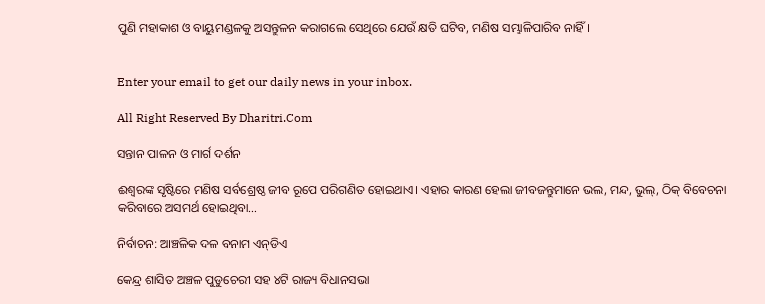ପୁଣି ମହାକାଶ ଓ ବାୟୁମଣ୍ଡଳକୁ ଅସନ୍ତୁଳନ କରାଗଲେ ସେଥିରେ ଯେଉଁ କ୍ଷତି ଘଟିବ, ମଣିଷ ସମ୍ଭାଳିପାରିବ ନାହିଁ।


Enter your email to get our daily news in your inbox.

All Right Reserved By Dharitri.Com

ସନ୍ତାନ ପାଳନ ଓ ମାର୍ଗ ଦର୍ଶନ

ଈଶ୍ୱରଙ୍କ ସୃଷ୍ଟିରେ ମଣିଷ ସର୍ବଶ୍ରେଷ୍ଠ ଜୀବ ରୂପେ ପରିଗଣିତ ହୋଇଥାଏ। ଏହାର କାରଣ ହେଲା ଜୀବଜନ୍ତୁମାନେ ଭଲ, ମନ୍ଦ, ଭୁଲ୍‌, ଠିକ୍‌ ବିବେଚନା କରିବାରେ ଅସମର୍ଥ ହୋଇଥିବା…

ନିର୍ବାଚନ: ଆଞ୍ଚଳିକ ଦଳ ବନାମ ଏନ୍‌ଡିଏ

କେନ୍ଦ୍ର ଶାସିତ ଅଞ୍ଚଳ ପୁଡୁଚେରୀ ସହ ୪ଟି ରାଜ୍ୟ ବିଧାନସଭା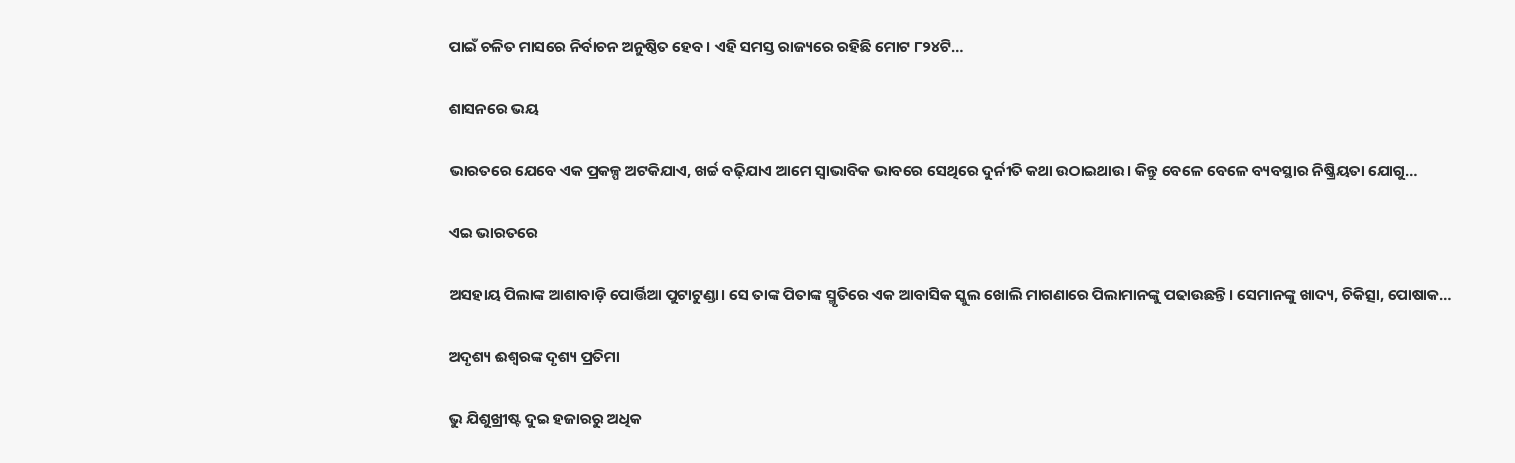ପାଇଁ ଚଳିତ ମାସରେ ନିର୍ବାଚନ ଅନୁଷ୍ଠିତ ହେବ। ଏହି ସମସ୍ତ ରାଜ୍ୟରେ ରହିଛି ମୋଟ ୮୨୪ଟି…

ଶାସନରେ ଭୟ

ଭାରତରେ ଯେବେ ଏକ ପ୍ରକଳ୍ପ ଅଟକିଯାଏ, ଖର୍ଚ୍ଚ ବଢ଼ିଯାଏ ଆମେ ସ୍ବାଭାବିକ ଭାବରେ ସେଥିରେ ଦୁର୍ନୀତି କଥା ଉଠାଇଥାଉ। କିନ୍ତୁ ବେଳେ ବେଳେ ବ୍ୟବସ୍ଥାର ନିଷ୍କ୍ରିୟତା ଯୋଗୁ…

ଏଇ ଭାରତରେ

ଅସହାୟ ପିଲାଙ୍କ ଆଶାବାଡ଼ି ପୋର୍ତ୍ତିଆ ପୁଟାଟୁଣ୍ଡା। ସେ ତାଙ୍କ ପିତାଙ୍କ ସ୍ମୃତିରେ ଏକ ଆବାସିକ ସ୍କୁଲ ଖୋଲି ମାଗଣାରେ ପିଲାମାନଙ୍କୁ ପଢାଉଛନ୍ତି। ସେମାନଙ୍କୁ ଖାଦ୍ୟ, ଚିକିତ୍ସା, ପୋଷାକ…

ଅଦୃଶ୍ୟ ଈଶ୍ୱରଙ୍କ ଦୃଶ୍ୟ ପ୍ରତିମା

ଭୁ ଯିଶୁଖ୍ରୀଷ୍ଟ ଦୁଇ ହଜାରରୁ ଅଧିକ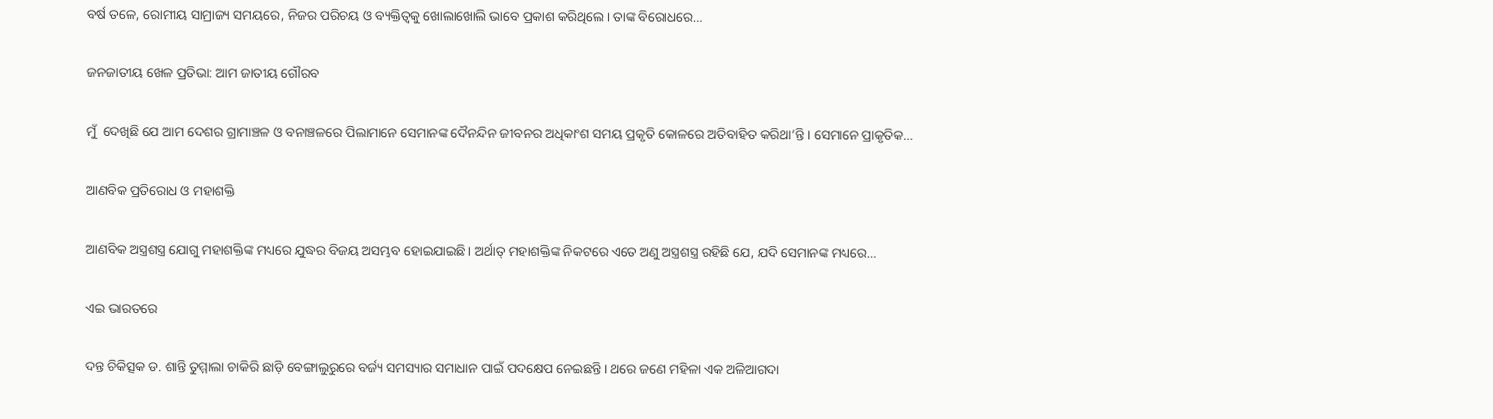ବର୍ଷ ତଳେ, ରୋମୀୟ ସାମ୍ରାଜ୍ୟ ସମୟରେ, ନିଜର ପରିଚୟ ଓ ବ୍ୟକ୍ତିତ୍ୱକୁ ଖୋଲାଖୋଲି ଭାବେ ପ୍ରକାଶ କରିଥିଲେ। ତାଙ୍କ ବିରୋଧରେ…

ଜନଜାତୀୟ ଖେଳ ପ୍ରତିଭା: ଆମ ଜାତୀୟ ଗୌରବ

ମୁଁ  ଦେଖିଛି ଯେ ଆମ ଦେଶର ଗ୍ରାମାଞ୍ଚଳ ଓ ବନାଞ୍ଚଳରେ ପିଲାମାନେ ସେମାନଙ୍କ ଦୈନନ୍ଦିନ ଜୀବନର ଅଧିକାଂଶ ସମୟ ପ୍ରକୃତି କୋଳରେ ଅତିବାହିତ କରିଥା’ନ୍ତି। ସେମାନେ ପ୍ରାକୃତିକ…

ଆଣବିକ ପ୍ରତିରୋଧ ଓ ମହାଶକ୍ତି

ଆଣବିକ ଅସ୍ତ୍ରଶସ୍ତ୍ର ଯୋଗୁ ମହାଶକ୍ତିଙ୍କ ମଧ୍ୟରେ ଯୁଦ୍ଧର ବିଜୟ ଅସମ୍ଭବ ହୋଇଯାଇଛି। ଅର୍ଥାତ୍‌ ମହାଶକ୍ତିଙ୍କ ନିକଟରେ ଏତେ ଅଣୁ ଅସ୍ତ୍ରଶସ୍ତ୍ର ରହିଛି ଯେ, ଯଦି ସେମାନଙ୍କ ମଧ୍ୟରେ…

ଏଇ ଭାରତରେ

ଦନ୍ତ ଚିକିତ୍ସକ ଡ. ଶାନ୍ତି ତୁମ୍ମାଲା ଚାକିରି ଛାଡ଼ି ବେଙ୍ଗାଲୁରୁରେ ବର୍ଜ୍ୟ ସମସ୍ୟାର ସମାଧାନ ପାଇଁ ପଦକ୍ଷେପ ନେଇଛନ୍ତି। ଥରେ ଜଣେ ମହିଳା ଏକ ଅଳିଆଗଦା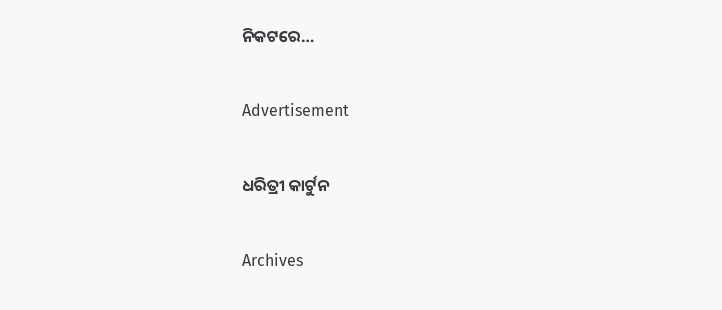ନିକଟରେ…

Advertisement

ଧରିତ୍ରୀ କାର୍ଟୁନ

Archives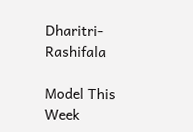Dharitri-Rashifala

Model This Week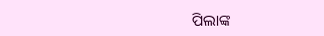ପିଲାଙ୍କ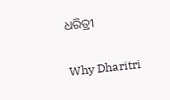ଧରିତ୍ରୀ

Why Dharitri